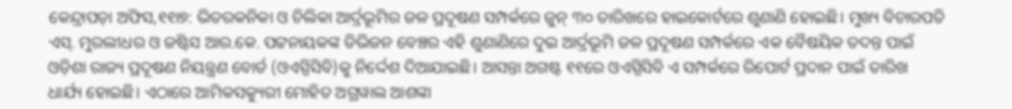କେନ୍ଦ୍ରାପଡ଼ା ଅଫିସ,୧୧ା୭: ଭିତରକନିକା ଓ ଚିଲିକା ଆର୍ଦ୍ରଭୂମିର ଜଳ ପ୍ରଦୂଷଣ ସମ୍ପର୍କରେ ଜୁନ୍ ୩୦ ତାରିଖରେ ହାଇକୋର୍ଟରେ ଶୁଣାଣି ହୋଇଛି। ମୁଖ୍ୟ ବିଚାରପତି ଏସ୍. ମୁରଲୀଧର ଓ ଜଷ୍ଟିସ ଆର.କେ. ପଟ୍ଟନାୟକଙ୍କ ଡିଭିଜନ ବେଞ୍ଚର ଏହି ଶୁଣାଣିରେ ଦୁଇ ଆର୍ଦ୍ରଭୂମି ଜଳ ପ୍ରଦୂଷଣ ସମ୍ପର୍କରେ ଏକ ବୈଷୟିକ ତଦନ୍ତ ପାଇଁ ଓଡ଼ିଶା ରାଜ୍ୟ ପ୍ରଦୂଷଣ ନିୟନ୍ତ୍ରଣ ବୋର୍ଡ (ଓଏସ୍ପିସିବି)କୁ ନିର୍ଦ୍ଦେଶ ଦିଆଯାଇଛି। ଆସନ୍ତା ଅଗଷ୍ଟ ୧୧ରେ ଓଏସ୍ପିସିବି ଏ ସମ୍ପର୍କରେ ରିପୋର୍ଟ ପ୍ରଦାନ ପାଇଁ ତାରିଖ ଧାର୍ଯ୍ୟ ହୋଇଛି। ଏଠାରେ ଆମିକସକ୍ୟୁରୀ ମୋହିତ ଅଗ୍ରୱାଲ ଆଶଙ୍କା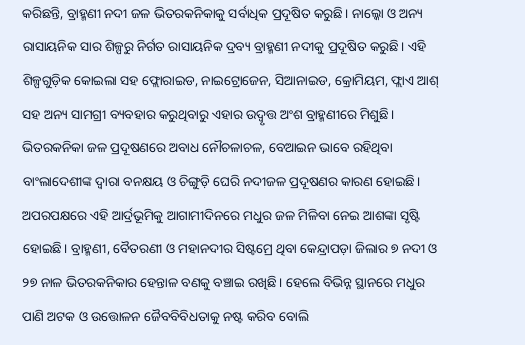କରିଛନ୍ତି, ବ୍ରାହ୍ମଣୀ ନଦୀ ଜଳ ଭିତରକନିକାକୁ ସର୍ବାଧିକ ପ୍ରଦୂଷିତ କରୁଛି। ନାଲ୍କୋ ଓ ଅନ୍ୟ ରାସାୟନିକ ସାର ଶିଳ୍ପରୁ ନିର୍ଗତ ରାସାୟନିକ ଦ୍ରବ୍ୟ ବ୍ରାହ୍ମଣୀ ନଦୀକୁ ପ୍ରଦୂଷିତ କରୁଛି। ଏହି ଶିଳ୍ପଗୁଡ଼ିକ କୋଇଲା ସହ ଫ୍ଲୋରାଇଡ, ନାଇଟ୍ରୋଜେନ, ସିଆନାଇଡ, କ୍ରୋମିୟମ, ଫ୍ଲାଏ ଆଶ୍ ସହ ଅନ୍ୟ ସାମଗ୍ରୀ ବ୍ୟବହାର କରୁଥିବାରୁ ଏହାର ଉଦ୍ବୃତ୍ତ ଅଂଶ ବ୍ରାହ୍ମଣୀରେ ମିଶୁଛି। ଭିତରକନିକା ଜଳ ପ୍ରଦୂଷଣରେ ଅବାଧ ନୌଚଳାଚଳ, ବେଆଇନ ଭାବେ ରହିଥିବା ବାଂଲାଦେଶୀଙ୍କ ଦ୍ୱାରା ବନକ୍ଷୟ ଓ ଚିଙ୍ଗୁଡ଼ି ଘେରି ନଦୀଜଳ ପ୍ରଦୂଷଣର କାରଣ ହୋଇଛି। ଅପରପକ୍ଷରେ ଏହି ଆର୍ଦ୍ରଭୂମିକୁ ଆଗାମୀଦିନରେ ମଧୁର ଜଳ ମିଳିବା ନେଇ ଆଶଙ୍କା ସୃଷ୍ଟି ହୋଇଛି। ବ୍ରାହ୍ମଣୀ, ବୈତରଣୀ ଓ ମହାନଦୀର ସିଷ୍ଟମ୍ରେ ଥିବା କେନ୍ଦ୍ରାପଡ଼ା ଜିଲାର ୭ ନଦୀ ଓ ୨୭ ନାଳ ଭିତରକନିକାର ହେନ୍ତାଳ ବଣକୁ ବଞ୍ଚାଇ ରଖିଛି। ହେଲେ ବିଭିନ୍ନ ସ୍ଥାନରେ ମଧୁର ପାଣି ଅଟକ ଓ ଉତ୍ତୋଳନ ଜୈବବିବିଧତାକୁ ନଷ୍ଟ କରିବ ବୋଲି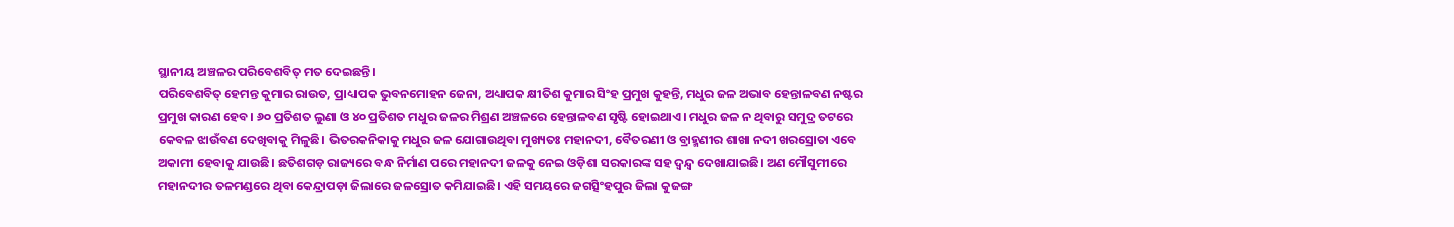ସ୍ଥାନୀୟ ଅଞ୍ଚଳର ପରିବେଶବିତ୍ ମତ ଦେଇଛନ୍ତି।
ପରିବେଶବିତ୍ ହେମନ୍ତ କୁମାର ରାଉତ, ପ୍ରାଧ୍ୟାପକ ଭୁବନମୋହନ ଜେନା, ଅଧ୍ୟାପକ କ୍ଷୀତିଶ କୁମାର ସିଂହ ପ୍ରମୁଖ କୁହନ୍ତି, ମଧୁର ଜଳ ଅଭାବ ହେନ୍ତାଳବଣ ନଷ୍ଟର ପ୍ରମୁଖ କାରଣ ହେବ। ୬୦ ପ୍ରତିଶତ ଲୁଣା ଓ ୪୦ ପ୍ରତିଶତ ମଧୁର ଜଳର ମିଶ୍ରଣ ଅଞ୍ଚଳରେ ହେନ୍ତାଳବଣ ସୃଷ୍ଟି ହୋଇଥାଏ। ମଧୁର ଜଳ ନ ଥିବାରୁ ସମୁଦ୍ର ତଟରେ କେବଳ ଝାଉଁବଣ ଦେଖିବାକୁ ମିଳୁଛି। ଭିତରକନିକାକୁ ମଧୁର ଜଳ ଯୋଗାଉଥିବା ମୁଖ୍ୟତଃ ମହାନଦୀ, ବୈତରଣୀ ଓ ବ୍ରାହ୍ମଣୀର ଶାଖା ନଦୀ ଖରସ୍ରୋତା ଏବେ ଅକାମୀ ହେବାକୁ ଯାଉଛି। ଛତିଶଗଡ଼ ରାଜ୍ୟରେ ବନ୍ଧ ନିର୍ମାଣ ପରେ ମହାନଦୀ ଜଳକୁ ନେଇ ଓଡ଼ିଶା ସରକାରଙ୍କ ସହ ଦ୍ୱନ୍ଦ୍ୱ ଦେଖାଯାଇଛି। ଅଣ ମୌସୁମୀରେ ମହାନଦୀର ତଳମଣ୍ଡରେ ଥିବା କେନ୍ଦ୍ରାପଡ଼ା ଜିଲାରେ ଜଳସ୍ରୋତ କମିଯାଇଛି। ଏହି ସମୟରେ ଜଗତ୍ସିଂହପୁର ଜିଲା କୁଜଙ୍ଗ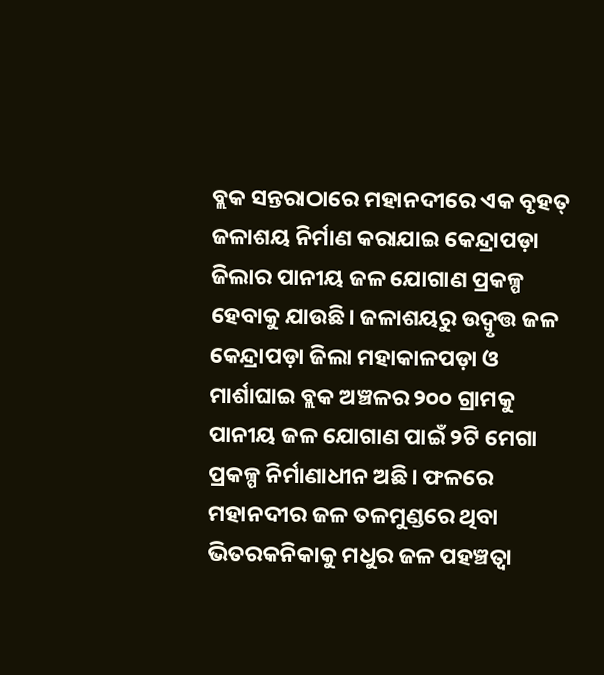ବ୍ଲକ ସନ୍ତରାଠାରେ ମହାନଦୀରେ ଏକ ବୃହତ୍ ଜଳାଶୟ ନିର୍ମାଣ କରାଯାଇ କେନ୍ଦ୍ରାପଡ଼ା ଜିଲାର ପାନୀୟ ଜଳ ଯୋଗାଣ ପ୍ରକଳ୍ପ ହେବାକୁ ଯାଉଛି। ଜଳାଶୟରୁ ଉଦ୍ବୃତ୍ତ ଜଳ କେନ୍ଦ୍ରାପଡ଼ା ଜିଲା ମହାକାଳପଡ଼ା ଓ ମାର୍ଶାଘାଇ ବ୍ଲକ ଅଞ୍ଚଳର ୨୦୦ ଗ୍ରାମକୁ ପାନୀୟ ଜଳ ଯୋଗାଣ ପାଇଁ ୨ଟି ମେଗା ପ୍ରକଳ୍ପ ନିର୍ମାଣାଧୀନ ଅଛି। ଫଳରେ ମହାନଦୀର ଜଳ ତଳମୁଣ୍ଡରେ ଥିବା ଭିତରକନିକାକୁ ମଧୁର ଜଳ ପହଞ୍ଚତ୍ବା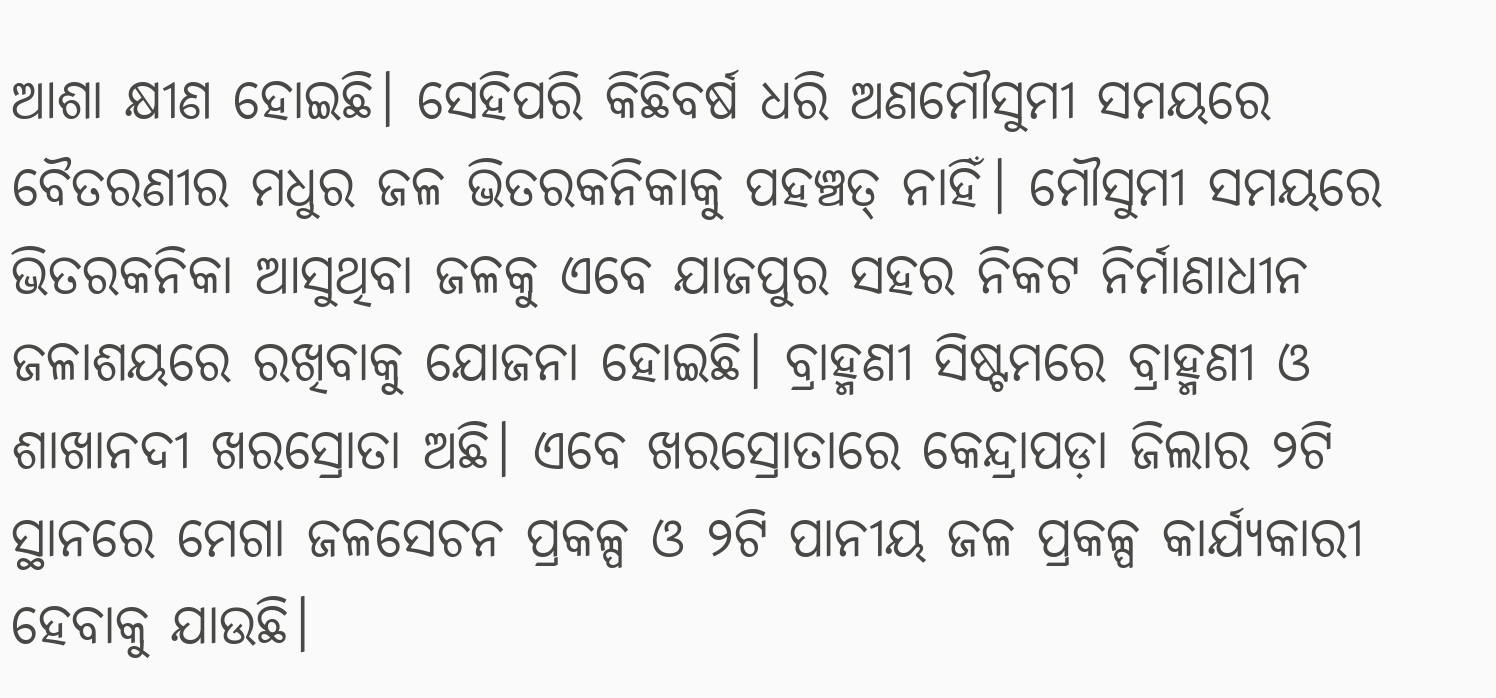ଆଶା କ୍ଷୀଣ ହୋଇଛି। ସେହିପରି କିଛିବର୍ଷ ଧରି ଅଣମୌସୁମୀ ସମୟରେ ବୈତରଣୀର ମଧୁର ଜଳ ଭିତରକନିକାକୁ ପହଞ୍ଚତ୍ ନାହିଁ। ମୌସୁମୀ ସମୟରେ ଭିତରକନିକା ଆସୁଥିବା ଜଳକୁ ଏବେ ଯାଜପୁର ସହର ନିକଟ ନିର୍ମାଣାଧୀନ ଜଳାଶୟରେ ରଖିବାକୁ ଯୋଜନା ହୋଇଛି। ବ୍ରାହ୍ମଣୀ ସିଷ୍ଟମରେ ବ୍ରାହ୍ମଣୀ ଓ ଶାଖାନଦୀ ଖରସ୍ରୋତା ଅଛି। ଏବେ ଖରସ୍ରୋତାରେ କେନ୍ଦ୍ରାପଡ଼ା ଜିଲାର ୨ଟି ସ୍ଥାନରେ ମେଗା ଜଳସେଚନ ପ୍ରକଳ୍ପ ଓ ୨ଟି ପାନୀୟ ଜଳ ପ୍ରକଳ୍ପ କାର୍ଯ୍ୟକାରୀ ହେବାକୁ ଯାଉଛି।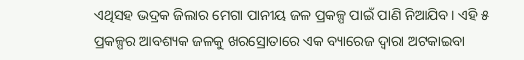ଏଥିସହ ଭଦ୍ରକ ଜିଲାର ମେଗା ପାନୀୟ ଜଳ ପ୍ରକଳ୍ପ ପାଇଁ ପାଣି ନିଆଯିବ। ଏହି ୫ ପ୍ରକଳ୍ପର ଆବଶ୍ୟକ ଜଳକୁ ଖରସ୍ରୋତାରେ ଏକ ବ୍ୟାରେଜ ଦ୍ୱାରା ଅଟକାଇବା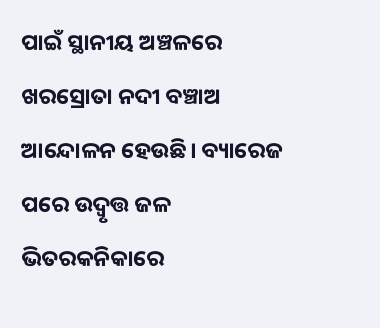ପାଇଁ ସ୍ଥାନୀୟ ଅଞ୍ଚଳରେ ଖରସ୍ରୋତା ନଦୀ ବଞ୍ଚାଅ ଆନ୍ଦୋଳନ ହେଉଛି। ବ୍ୟାରେଜ ପରେ ଉଦ୍ବୃତ୍ତ ଜଳ ଭିତରକନିକାରେ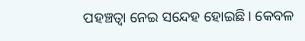ପହଞ୍ଚତ୍ବା ନେଇ ସନ୍ଦେହ ହୋଇଛି। କେବଳ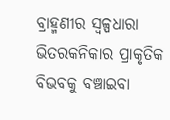ବ୍ରାହ୍ମଣୀର ସ୍ବଳ୍ପଧାରା ଭିତରକନିକାର ପ୍ରାକୃତିକ ବିଭବକୁ ବଞ୍ଚାଇବା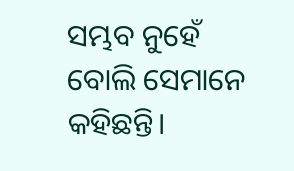ସମ୍ଭବ ନୁହେଁ ବୋଲି ସେମାନେ କହିଛନ୍ତି।